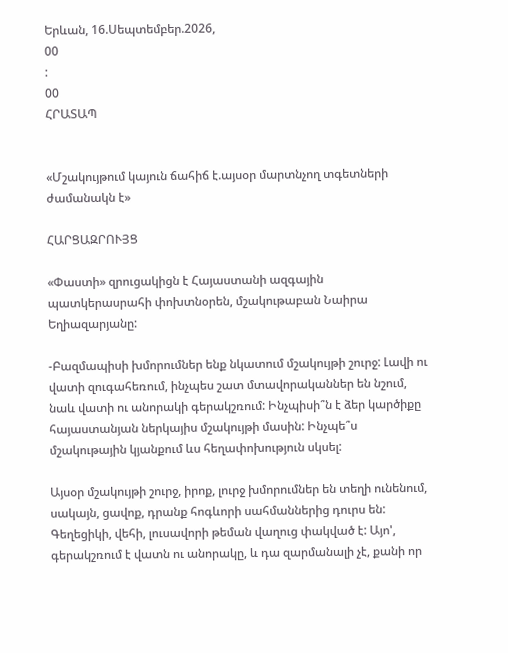Երևան, 16.Սեպտեմբեր.2026,
00
:
00
ՀՐԱՏԱՊ


«Մշակույթում կայուն ճահիճ է.այսօր մարտնչող տգետների ժամանակն է»

ՀԱՐՑԱԶՐՈՒՅՑ

«Փաստի» զրուցակիցն է Հայաստանի ազգային պատկերասրահի փոխտնօրեն, մշակութաբան Նաիրա Եղիազարյանը:

-Բազմապիսի խմորումներ ենք նկատում մշակույթի շուրջ: Լավի ու վատի զուգահեռում, ինչպես շատ մտավորականներ են նշում, նաև վատի ու անորակի գերակշռում: Ինչպիսի՞ն է ձեր կարծիքը հայաստանյան ներկայիս մշակույթի մասին: Ինչպե՞ս մշակութային կյանքում ևս հեղափոխություն սկսել:

Այսօր մշակույթի շուրջ, իրոք, լուրջ խմորումներ են տեղի ունենում, սակայն, ցավոք, դրանք հոգևորի սահմաններից դուրս են: Գեղեցիկի, վեհի, լուսավորի թեման վաղուց փակված է: Այո', գերակշռում է վատն ու անորակը, և դա զարմանալի չէ, քանի որ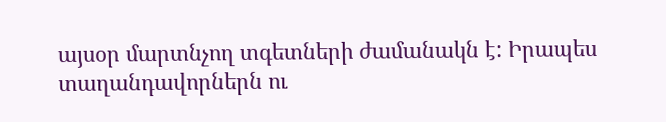այսօր մարտնչող տգետների ժամանակն է: Իրապես տաղանդավորներն ու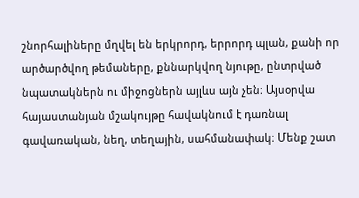շնորհալիները մղվել են երկրորդ, երրորդ պլան, քանի որ արծարծվող թեմաները, քննարկվող նյութը, ընտրված նպատակներն ու միջոցներն այլևս այն չեն։ Այսօրվա հայաստանյան մշակույթը հավակնում է դառնալ գավառական, նեղ, տեղային, սահմանափակ։ Մենք շատ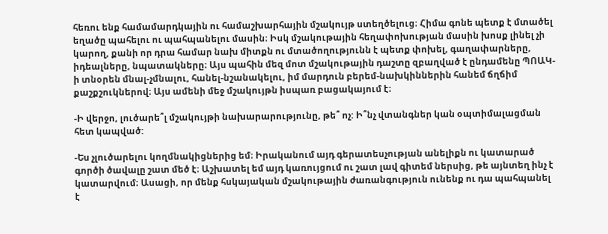հեռու ենք համամարդկային ու համաշխարհային մշակույթ ստեղծելուց։ Հիմա գոնե պետք է մտածել եղածը պահելու ու պահպանելու մասին։ Իսկ մշակութային հեղափոխության մասին խոսք լինել չի կարող, քանի որ դրա համար նախ միտքն ու մտածողությունն է պետք փոխել, գաղափարները, իդեալները, նպատակները։ Այս պահին մեզ մոտ մշակութային դաշտը զբաղված է ընդամենը ՊՈԱԿ-ի տնօրեն մնալ-չմնալու, հանել-նշանակելու, իմ մարդուն բերեմ-նախկիններին հանեմ ճղճիմ քաշքշուկներով։ Այս ամենի մեջ մշակույթն իսպառ բացակայում է։

-Ի վերջո, լուծարե՞լ մշակույթի նախարարությունը, թե՞ ոչ: Ի՞նչ վտանգներ կան օպտիմալացման հետ կապված:

-Ես չլուծարելու կողմնակիցներից եմ։ Իրականում այդ գերատեսչության անելիքն ու կատարած գործի ծավալը շատ մեծ է։ Աշխատել եմ այդ կառույցում ու շատ լավ գիտեմ ներսից, թե այնտեղ ինչ է կատարվում։ Ասացի, որ մենք հսկայական մշակութային ժառանգություն ունենք ու դա պահպանել է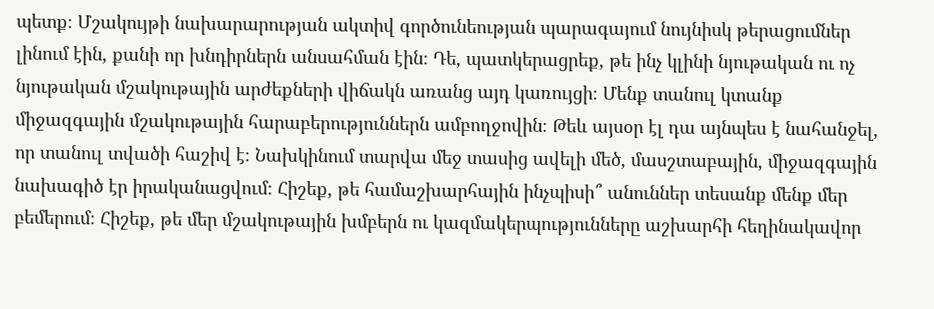պետք։ Մշակույթի նախարարության ակտիվ գործունեության պարագայում նույնիսկ թերացումներ լինում էին, քանի որ խնդիրներն անսահման էին։ Դե, պատկերացրեք, թե ինչ կլինի նյութական ու ոչ նյութական մշակութային արժեքների վիճակն առանց այդ կառույցի։ Մենք տանուլ կտանք միջազգային մշակութային հարաբերություններն ամբողջովին։ Թեև այսօր էլ դա այնպես է նահանջել, որ տանուլ տվածի հաշիվ է։ Նախկինում տարվա մեջ տասից ավելի մեծ, մասշտաբային, միջազգային նախագիծ էր իրականացվում։ Հիշեք, թե համաշխարհային ինչպիսի՞ անուններ տեսանք մենք մեր բեմերում։ Հիշեք, թե մեր մշակութային խմբերն ու կազմակերպությունները աշխարհի հեղինակավոր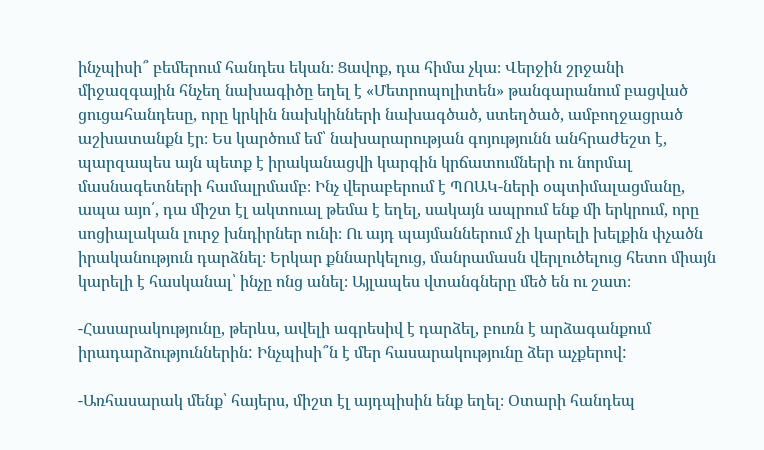ինչպիսի՞ բեմերում հանդես եկան։ Ցավոք, դա հիմա չկա։ Վերջին շրջանի միջազգային հնչեղ նախագիծը եղել է «Մետրոպոլիտեն» թանգարանում բացված ցուցահանդեսը, որը կրկին նախկինների նախագծած, ստեղծած, ամբողջացրած աշխատանքն էր։ Ես կարծում եմ՝ նախարարության գոյությունն անհրաժեշտ է, պարզապես այն պետք է իրականացվի կարգին կրճատումների ու նորմալ մասնագետների համալրմամբ։ Ինչ վերաբերում է ՊՈԱԿ-ների օպտիմալացմանը, ապա այո՛, դա միշտ էլ ակտուալ թեմա է եղել, սակայն ապրում ենք մի երկրում, որը սոցիալական լուրջ խնդիրներ ունի։ Ու այդ պայմաններում չի կարելի խելքին փչածն իրականություն դարձնել։ Երկար քննարկելուց, մանրամասն վերլուծելուց հետո միայն կարելի է հասկանալ՝ ինչը ոնց անել։ Այլապես վտանգները մեծ են ու շատ։

-Հասարակությունը, թերևս, ավելի ագրեսիվ է դարձել, բուռն է արձագանքում իրադարձություններին: Ինչպիսի՞ն է մեր հասարակությունը ձեր աչքերով:

-Առհասարակ մենք՝ հայերս, միշտ էլ այդպիսին ենք եղել։ Օտարի հանդեպ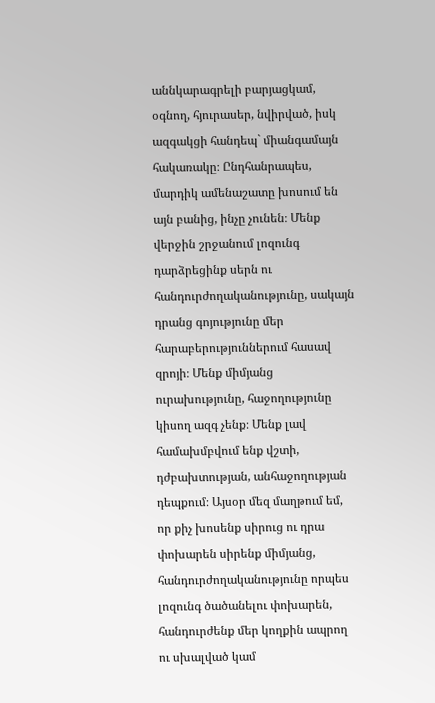աննկարագրելի բարյացկամ, օգնող, հյուրասեր, նվիրված, իսկ ազգակցի հանդեպ` միանգամայն հակառակը։ Ընդհանրապես, մարդիկ ամենաշատը խոսում են այն բանից, ինչը չունեն։ Մենք վերջին շրջանում լոզունգ դարձրեցինք սերն ու հանդուրժողականությունը, սակայն դրանց գոյությունը մեր հարաբերություններում հասավ զրոյի։ Մենք միմյանց ուրախությունը, հաջողությունը կիսող ազգ չենք։ Մենք լավ համախմբվում ենք վշտի, դժբախտության, անհաջողության դեպքում։ Այսօր մեզ մաղթում եմ, որ քիչ խոսենք սիրուց ու դրա փոխարեն սիրենք միմյանց, հանդուրժողականությունը որպես լոզունգ ծածանելու փոխարեն, հանդուրժենք մեր կողքին ապրող ու սխալված կամ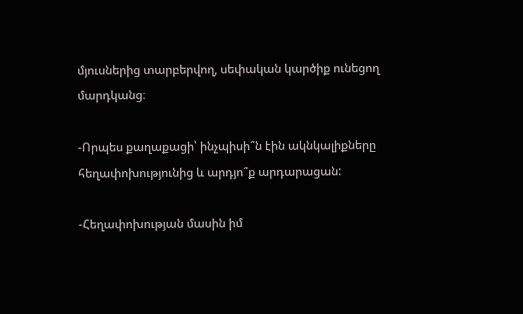մյուսներից տարբերվող, սեփական կարծիք ունեցող մարդկանց։

-Որպես քաղաքացի՝ ինչպիսի՞ն էին ակնկալիքները հեղափոխությունից և արդյո՞ք արդարացան:

-Հեղափոխության մասին իմ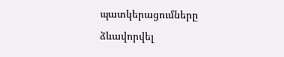պատկերացումները ձևավորվել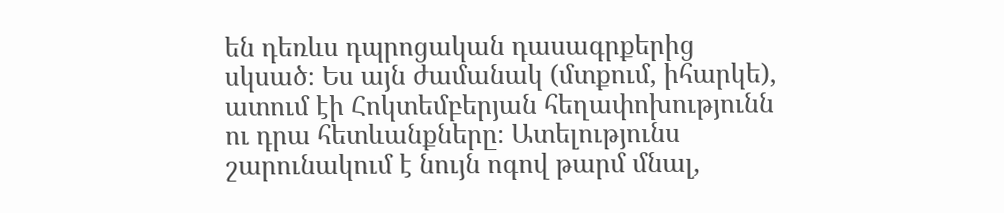են դեռևս դպրոցական դասագրքերից սկսած։ Ես այն ժամանակ (մտքում, իհարկե), ատում էի Հոկտեմբերյան հեղափոխությունն ու դրա հետևանքները։ Ատելությունս շարունակում է նույն ոգով թարմ մնալ,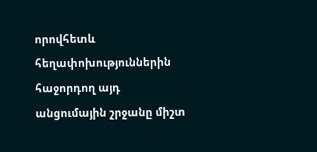որովհետև հեղափոխություններին հաջորդող այդ անցումային շրջանը միշտ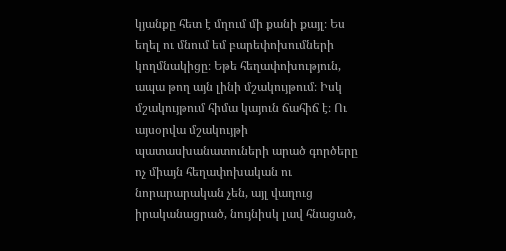կյանքը հետ է մղում մի քանի քայլ։ Ես եղել ու մնում եմ բարեփոխումների կողմնակիցը։ Եթե հեղափոխություն, ապա թող այն լինի մշակույթում։ Իսկ մշակույթում հիմա կայուն ճահիճ է։ Ու այսօրվա մշակույթի պատասխանատուների արած գործերը ոչ միայն հեղափոխական ու նորարարական չեն, այլ վաղուց իրականացրած, նույնիսկ լավ հնացած,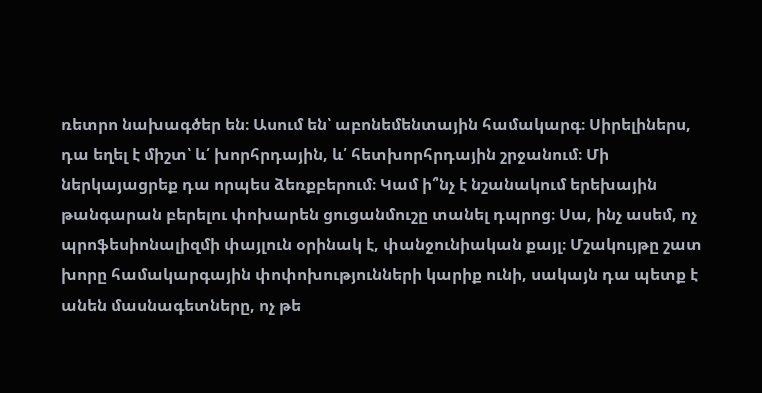ռետրո նախագծեր են։ Ասում են՝ աբոնեմենտային համակարգ։ Սիրելիներս, դա եղել է միշտ՝ և՛ խորհրդային, և՛ հետխորհրդային շրջանում։ Մի ներկայացրեք դա որպես ձեռքբերում։ Կամ ի՞նչ է նշանակում երեխային թանգարան բերելու փոխարեն ցուցանմուշը տանել դպրոց։ Սա, ինչ ասեմ, ոչ պրոֆեսիոնալիզմի փայլուն օրինակ է, փանջունիական քայլ։ Մշակույթը շատ խորը համակարգային փոփոխությունների կարիք ունի, սակայն դա պետք է անեն մասնագետները, ոչ թե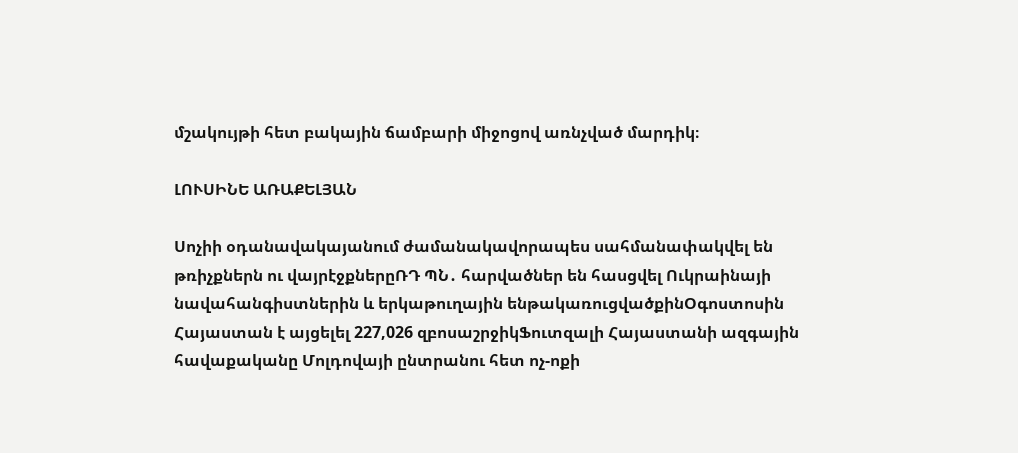մշակույթի հետ բակային ճամբարի միջոցով առնչված մարդիկ։

ԼՈՒՍԻՆԵ ԱՌԱՔԵԼՅԱՆ

Սոչիի օդանավակայանում ժամանակավորապես սահմանափակվել են թռիչքներն ու վայրէջքներըՌԴ ՊՆ․ հարվածներ են հասցվել Ուկրաինայի նավահանգիստներին և երկաթուղային ենթակառուցվածքինՕգոստոսին Հայաստան է այցելել 227,026 զբոսաշրջիկՖուտզալի Հայաստանի ազգային հավաքականը Մոլդովայի ընտրանու հետ ոչ-ոքի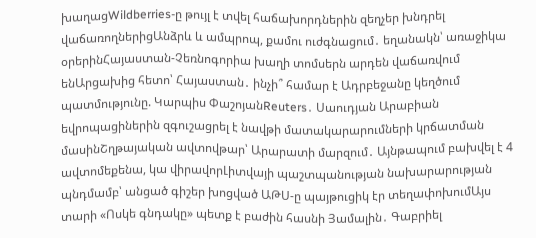խաղացWildberries-ը թույլ է տվել հաճախորդներին զեղչեր խնդրել վաճառողներիցԱնձրև և ամպրոպ, քամու ուժգնացում․ եղանակն՝ առաջիկա օրերինՀայաստան-Չեռնոգորիա խաղի տոմսերն արդեն վաճառվում ենԱրցախից հետո՝ Հայաստան․ ինչի՞ համար է Ադրբեջանը կեղծում պատմությունը. Կարպիս ՓաշոյանReuters․ Սաուդյան Արաբիան եվրոպացիներին զգուշացրել է նավթի մատակարարումների կրճատման մասինՇղթայական ավտովթար՝ Արարատի մարզում․ Այնթապում բախվել է 4 ավտոմեքենա, կա վիրավորԼիտվայի պաշտպանության նախարարության պնդմամբ՝ անցած գիշեր խոցված ԱԹՍ-ը պայթուցիկ էր տեղափոխումԱյս տարի «Ոսկե գնդակը» պետք է բաժին հասնի Յամալին․ Գաբրիել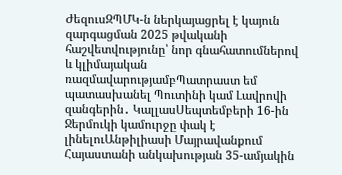ԺեզուսԶՊՄԿ-ն ներկայացրել է կայուն զարգացման 2025 թվականի հաշվետվությունը՝ նոր գնահատումներով և կլիմայական ռազմավարությամբՊատրաստ եմ պատասխանել Պուտինի կամ Լավրովի զանգերին․ ԿալլասՍեպտեմբերի 16-ին Ջերմուկի կամուրջը փակ է լինելուԱնթիլիասի Մայրավանքում Հայաստանի անկախության 35-ամյակին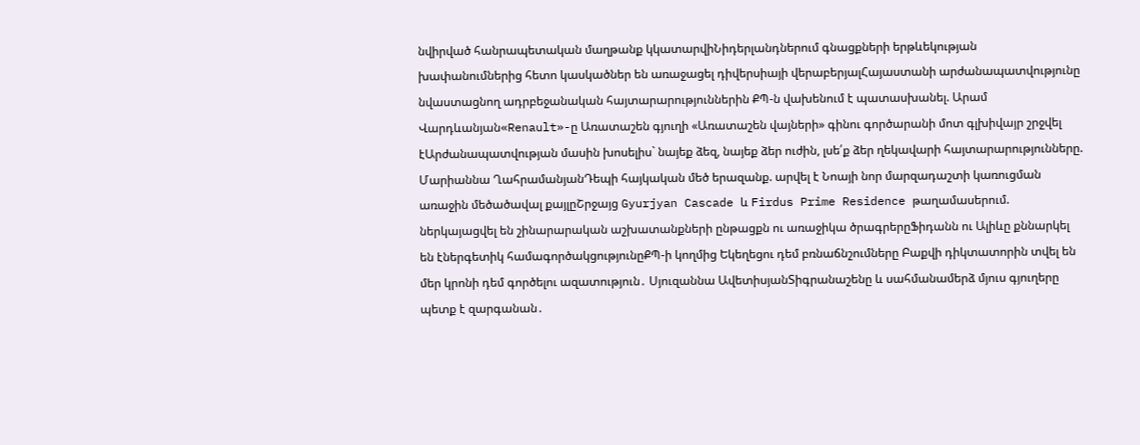նվիրված հանրապետական մաղթանք կկատարվիՆիդերլանդներում գնացքների երթևեկության խափանումներից հետո կասկածներ են առաջացել դիվերսիայի վերաբերյալՀայաստանի արժանապատվությունը նվաստացնող ադրբեջանական հայտարարություններին ՔՊ-ն վախենում է պատասխանել. Արամ Վարդևանյան«Renault»-ը Առատաշեն գյուղի «Առատաշեն վայների» գինու գործարանի մոտ գլխիվայր շրջվել էԱրժանապատվության մասին խոսելիս` նայեք ձեզ, նայեք ձեր ուժին, լսե՛ք ձեր ղեկավարի հայտարարությունները. Մարիաննա ՂահրամանյանԴեպի հայկական մեծ երազանք. արվել է Նոայի նոր մարզադաշտի կառուցման առաջին մեծածավալ քայլըՇրջայց Gyurjyan Cascade և Firdus Prime Residence թաղամասերում. ներկայացվել են շինարարական աշխատանքների ընթացքն ու առաջիկա ծրագրերըՖիդանն ու Ալիևը քննարկել են էներգետիկ համագործակցությունըՔՊ-ի կողմից Եկեղեցու դեմ բռնաճնշումները Բաքվի դիկտատորին տվել են մեր կրոնի դեմ գործելու ազատություն․ Սյուզաննա ԱվետիսյանՏիգրանաշենը և սահմանամերձ մյուս գյուղերը պետք է զարգանան․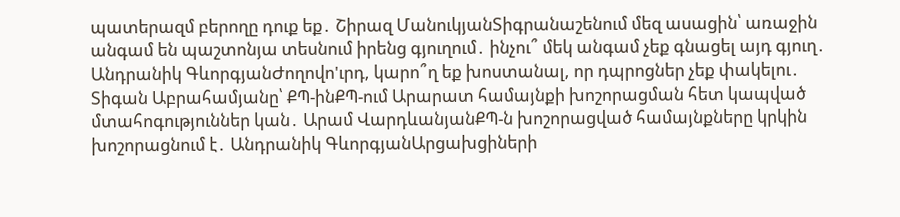պատերազմ բերողը դուք եք․ Շիրազ ՄանուկյանՏիգրանաշենում մեզ ասացին՝ առաջին անգամ են պաշտոնյա տեսնում իրենց գյուղում․ ինչու՞ մեկ անգամ չեք գնացել այդ գյուղ․ Անդրանիկ ԳևորգյանԺողովո'ւրդ, կարո՞ղ եք խոստանալ, որ դպրոցներ չեք փակելու․ Տիգան Աբրահամյանը՝ ՔՊ-ինՔՊ-ում Արարատ համայնքի խոշորացման հետ կապված մտահոգություններ կան․ Արամ ՎարդևանյանՔՊ-ն խոշորացված համայնքները կրկին խոշորացնում է․ Անդրանիկ ԳևորգյանԱրցախցիների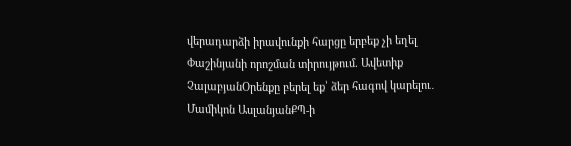վերադարձի իրավունքի հարցը երբեք չի եղել Փաշինյանի որոշման տիրույթում. Ավետիք ՉալաբյանՕրենքը բերել եք՝ ձեր հագով կարելու․ Մամիկոն ԱսլանյանՔՊ-ի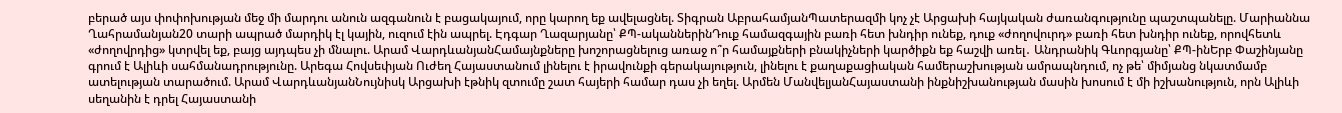բերած այս փոփոխության մեջ մի մարդու անուն ազգանուն է բացակայում, որը կարող եք ավելացնել. Տիգրան ԱբրահամյանՊատերազմի կոչ չէ Արցախի հայկական ժառանգությունը պաշտպանելը. Մարիաննա Ղահրամանյան20 տարի ապրած մարդիկ էլ կային, ուզում էին ապրել. Էդգար Ղազարյանը՝ ՔՊ-ականներինԴուք համազգային բառի հետ խնդիր ունեք, դուք «ժողովուրդ» բառի հետ խնդիր ունեք, որովհետև «ժողովրդից» կտրվել եք, բայց այդպես չի մնալու. Արամ ՎարդևանյանՀամայնքները խոշորացնելուց առաջ ո՞ր համայքների բնակիչների կարծիքն եք հաշվի առել․ Անդրանիկ Գևորգյանը՝ ՔՊ-ինԵրբ Փաշինյանը գրում է Ալիևի սահմանադրությունը. Արեգա Հովսեփյան Ուժեղ Հայաստանում լինելու է իրավունքի գերակայություն, լինելու է քաղաքացիական համերաշխության ամրապնդում, ոչ թե՝ միմյանց նկատմամբ ատելության տարածում. Արամ ՎարդևանյանՆույնիսկ Արցախի էթնիկ զտումը շատ հայերի համար դաս չի եղել. Արմեն ՄանվելյանՀայաստանի ինքնիշխանության մասին խոսում է մի իշխանություն, որն Ալիևի սեղանին է դրել Հայաստանի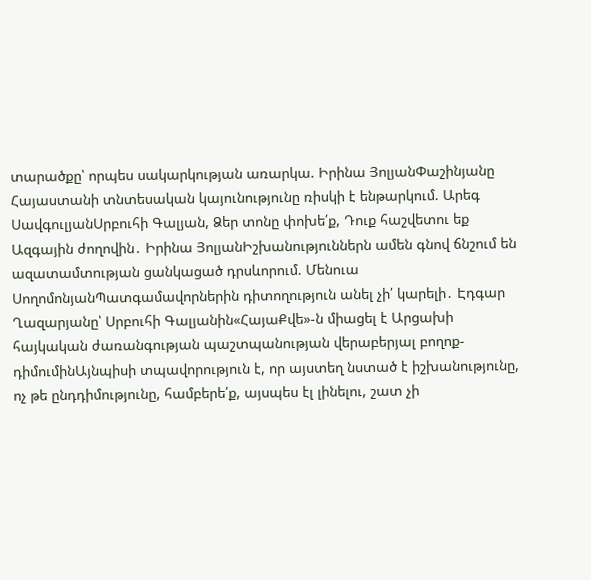տարածքը՝ որպես սակարկության առարկա. Իրինա ՅոլյանՓաշինյանը Հայաստանի տնտեսական կայունությունը ռիսկի է ենթարկում. Արեգ ՍավգուլյանՍրբուհի Գալյան, Ձեր տոնը փոխե՛ք, Դուք հաշվետու եք Ազգային ժողովին․ Իրինա ՅոլյանԻշխանություններն ամեն գնով ճնշում են ազատամտության ցանկացած դրսևորում. Մենուա ՍողոմոնյանՊատգամավորներին դիտողություն անել չի՛ կարելի․ Էդգար Ղազարյանը՝ Սրբուհի Գալյանին«ՀայաՔվե»-ն միացել է Արցախի հայկական ժառանգության պաշտպանության վերաբերյալ բողոք-դիմումինԱյնպիսի տպավորություն է, որ այստեղ նստած է իշխանությունը, ոչ թե ընդդիմությունը, համբերե՛ք, այսպես էլ լինելու, շատ չի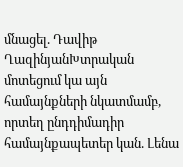մնացել. Դավիթ ՂազինյանԽտրական մոտեցում կա այն համայնքների նկատմամբ, որտեղ ընդդիմադիր համայնքապետեր կան. Լենա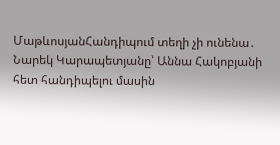ՄաթևոսյանՀանդիպում տեղի չի ունենա․ Նարեկ Կարապետյանը՝ Աննա Հակոբյանի հետ հանդիպելու մասին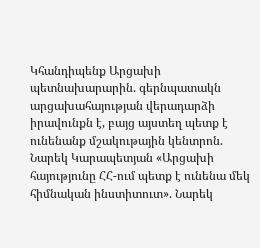Կհանդիպենք Արցախի պետնախարարին. գերնպատակն արցախահայության վերադարձի իրավունքն է, բայց այստեղ պետք է ունենանք մշակութային կենտրոն. Նարեկ Կարապետյան «Արցախի հայությունը ՀՀ-ում պետք է ունենա մեկ հիմնական ինստիտուտ». Նարեկ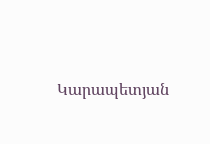Կարապետյան